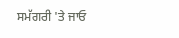ਸਮੱਗਰੀ 'ਤੇ ਜਾਓ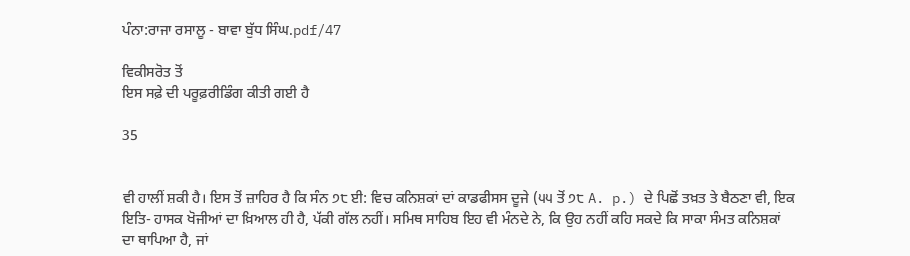ਪੰਨਾ:ਰਾਜਾ ਰਸਾਲੂ - ਬਾਵਾ ਬੁੱਧ ਸਿੰਘ.pdf/47

ਵਿਕੀਸਰੋਤ ਤੋਂ
ਇਸ ਸਫ਼ੇ ਦੀ ਪਰੂਫ਼ਰੀਡਿੰਗ ਕੀਤੀ ਗਈ ਹੈ

35


ਵੀ ਹਾਲੀਂ ਸ਼ਕੀ ਹੈ। ਇਸ ਤੋਂ ਜ਼ਾਹਿਰ ਹੈ ਕਿ ਸੰਨ ੭੮ ਈ: ਵਿਚ ਕਨਿਸ਼ਕਾਂ ਦਾਂ ਕਾਡਫੀਸਸ ਦੂਜੇ (੫੫ ਤੋਂ ੭੮ A. p.) ਦੇ ਪਿਛੋਂ ਤਖ਼ਤ ਤੇ ਬੈਠਣਾ ਵੀ, ਇਕ ਇਤਿ- ਹਾਸਕ ਖੋਜੀਆਂ ਦਾ ਖ਼ਿਆਲ ਹੀ ਹੈ, ਪੱਕੀ ਗੱਲ ਨਹੀਂ। ਸਮਿਥ ਸਾਹਿਬ ਇਹ ਵੀ ਮੰਨਦੇ ਨੇ, ਕਿ ਉਹ ਨਹੀਂ ਕਹਿ ਸਕਦੇ ਕਿ ਸਾਕਾ ਸੰਮਤ ਕਨਿਸ਼ਕਾਂ ਦਾ ਥਾਪਿਆ ਹੈ, ਜਾਂ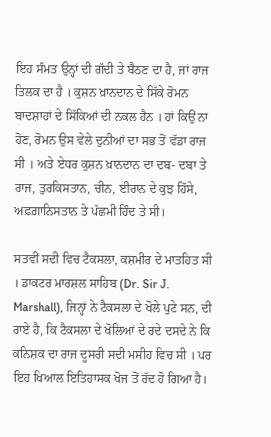ਇਹ ਸੰਮਤ ਉਨ੍ਹਾਂ ਦੀ ਗੱਦੀ ਤੇ ਬੈਠਣ ਦਾ ਹੈ, ਜਾਂ ਰਾਜ ਤਿਲਕ ਦਾ ਹੈ । ਕੁਸ਼ਨ ਖ਼ਾਨਦਾਨ ਦੇ ਸਿੱਕੇ ਰੋਮਨ ਬਾਦਸ਼ਾਹਾਂ ਦੇ ਸਿੱਕਿਆਂ ਦੀ ਨਕਲ ਹੈਨ । ਹਾਂ ਕਿਉਂ ਨਾ ਹੋਣ, ਰੋਮਨ ਉਸ ਵੇਲੇ ਦੁਨੀਆਂ ਦਾ ਸਭ ਤੋਂ ਵੱਡਾ ਰਾਜ ਸੀ । ਅਤੇ ਏਧਰ ਕੁਸ਼ਨ ਖ਼ਾਨਦਾਨ ਦਾ ਦਬ- ਦਬਾ ਤੇ ਰਾਜ, ਤੁਰਕਿਸਤਾਨ, ਚੀਨ, ਈਰਾਨ ਦੇ ਕੁਝ ਹਿੱਸੇ, ਅਫ਼ਗ਼ਾਨਿਸਤਾਨ ਤੇ ਪੱਛਮੀ ਹਿੰਦ ਤੇ ਸੀ।

ਸਤਵੀਂ ਸਦੀ ਵਿਚ ਟੈਕਸਲਾ, ਕਸ਼ਮੀਰ ਦੇ ਮਾਤਹਿਤ ਸੀ । ਡਾਕਟਰ ਮਾਰਸ਼ਲ ਸਾਹਿਬ (Dr. Sir J. Marshall), ਜਿਨ੍ਹਾਂ ਨੇ ਟੈਕਸਲਾ ਦੇ ਖੋਲੇ ਪੁਟੇ ਸਨ, ਦੀ ਰਾਏ ਹੈ, ਕਿ ਟੈਕਸਲਾ ਦੇ ਖੋਲਿਆਂ ਦੇ ਰਦੇ ਦਸਦੇ ਨੇ ਕਿ ਕਨਿਸ਼ਕ ਦਾ ਰਾਜ ਦੂਸਰੀ ਸਦੀ ਮਸੀਹ ਵਿਚ ਸੀ । ਪਰ ਇਹ ਖਿਆਲ ਇਤਿਹਾਸਕ ਖੋਜ ਤੋਂ ਰੱਦ ਹੋ ਗਿਆ ਹੈ।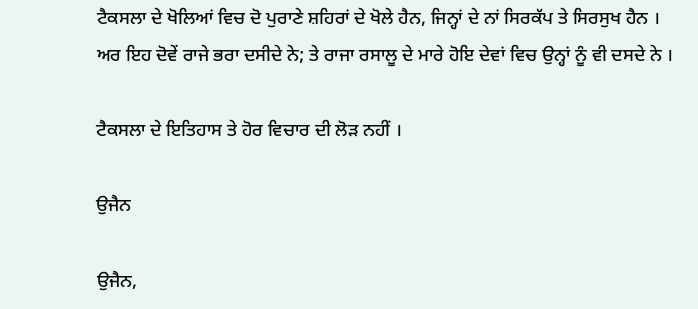ਟੈਕਸਲਾ ਦੇ ਖੋਲਿਆਂ ਵਿਚ ਦੋ ਪੁਰਾਣੇ ਸ਼ਹਿਰਾਂ ਦੇ ਖੋਲੇ ਹੈਨ, ਜਿਨ੍ਹਾਂ ਦੇ ਨਾਂ ਸਿਰਕੱਪ ਤੇ ਸਿਰਸੁਖ ਹੈਨ । ਅਰ ਇਹ ਦੋਵੇਂ ਰਾਜੇ ਭਰਾ ਦਸੀਦੇ ਨੇ; ਤੇ ਰਾਜਾ ਰਸਾਲੂ ਦੇ ਮਾਰੇ ਹੋਇ ਦੇਵਾਂ ਵਿਚ ਉਨ੍ਹਾਂ ਨੂੰ ਵੀ ਦਸਦੇ ਨੇ ।

ਟੈਕਸਲਾ ਦੇ ਇਤਿਹਾਸ ਤੇ ਹੋਰ ਵਿਚਾਰ ਦੀ ਲੋੜ ਨਹੀਂ ।

ਉਜੈਨ

ਉਜੈਨ,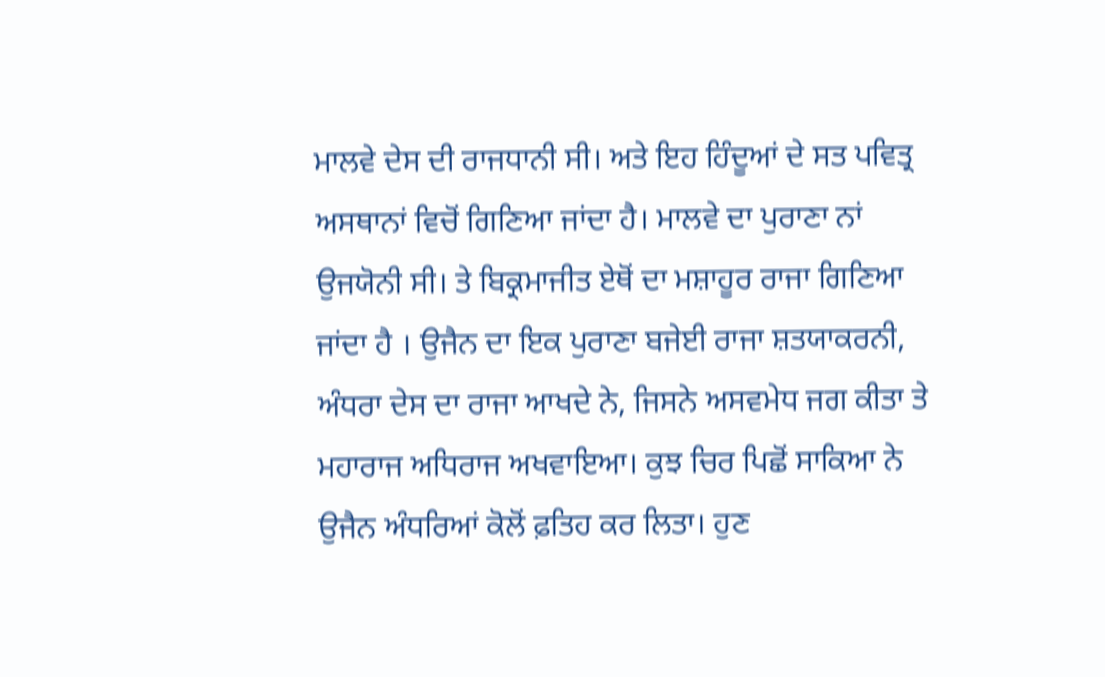ਮਾਲਵੇ ਦੇਸ ਦੀ ਰਾਜਧਾਨੀ ਸੀ। ਅਤੇ ਇਹ ਹਿੰਦੂਆਂ ਦੇ ਸਤ ਪਵਿਤ੍ਰ ਅਸਥਾਨਾਂ ਵਿਚੋਂ ਗਿਣਿਆ ਜਾਂਦਾ ਹੈ। ਮਾਲਵੇ ਦਾ ਪੁਰਾਣਾ ਨਾਂ ਉਜਯੋਨੀ ਸੀ। ਤੇ ਬਿਕ੍ਰਮਾਜੀਤ ਏਥੋਂ ਦਾ ਮਸ਼ਾਹੂਰ ਰਾਜਾ ਗਿਣਿਆ ਜਾਂਦਾ ਹੈ । ਉਜੈਨ ਦਾ ਇਕ ਪੁਰਾਣਾ ਬਜੇਈ ਰਾਜਾ ਸ਼ਤਯਾਕਰਨੀ, ਅੰਧਰਾ ਦੇਸ ਦਾ ਰਾਜਾ ਆਖਦੇ ਨੇ, ਜਿਸਨੇ ਅਸਵਮੇਧ ਜਗ ਕੀਤਾ ਤੇ ਮਹਾਰਾਜ ਅਧਿਰਾਜ ਅਖਵਾਇਆ। ਕੁਝ ਚਿਰ ਪਿਛੋਂ ਸਾਕਿਆ ਨੇ ਉਜੈਨ ਅੰਧਰਿਆਂ ਕੋਲੋਂ ਫ਼ਤਿਹ ਕਰ ਲਿਤਾ। ਹੁਣ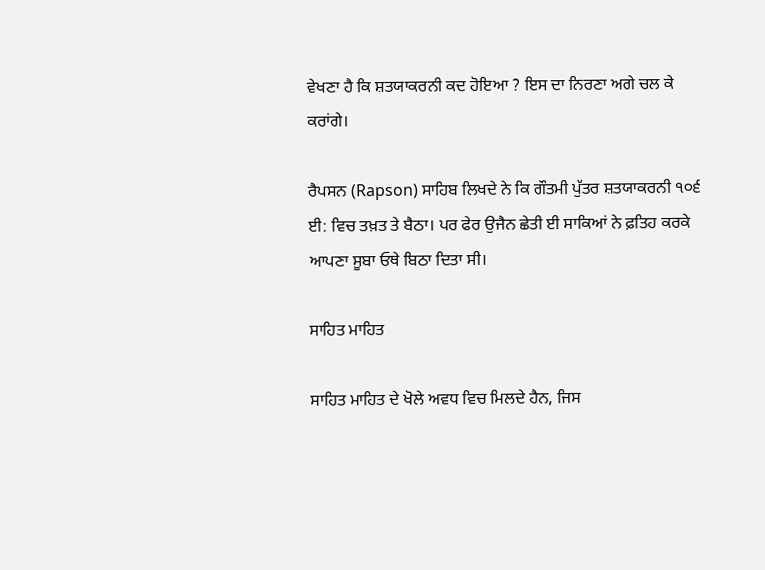ਵੇਖਣਾ ਹੈ ਕਿ ਸ਼ਤਯਾਕਰਨੀ ਕਦ ਹੋਇਆ ? ਇਸ ਦਾ ਨਿਰਣਾ ਅਗੇ ਚਲ ਕੇ ਕਰਾਂਗੇ।

ਰੈਪਸਨ (Rapson) ਸਾਹਿਬ ਲਿਖਦੇ ਨੇ ਕਿ ਗੌਤਮੀ ਪੁੱਤਰ ਸ਼ਤਯਾਕਰਨੀ ੧੦੬ ਈ: ਵਿਚ ਤਖ਼ਤ ਤੇ ਬੈਠਾ। ਪਰ ਫੇਰ ਉਜੈਨ ਛੇਤੀ ਈ ਸਾਕਿਆਂ ਨੇ ਫ਼ਤਿਹ ਕਰਕੇ ਆਪਣਾ ਸੂਬਾ ਓਥੇ ਬਿਠਾ ਦਿਤਾ ਸੀ।

ਸਾਹਿਤ ਮਾਹਿਤ

ਸਾਹਿਤ ਮਾਹਿਤ ਦੇ ਖੋਲੇ ਅਵਧ ਵਿਚ ਮਿਲਦੇ ਹੈਨ, ਜਿਸ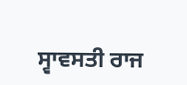ਸ੍ਵਾਵਸਤੀ ਰਾਜ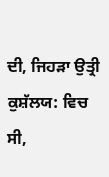ਦੀ, ਜਿਹੜਾ ਉਤ੍ਰੀ ਕੁਸ਼ੱਲਯ: ਵਿਚ ਸੀ,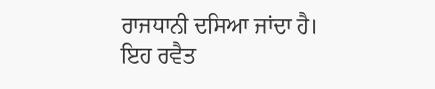ਰਾਜਧਾਨੀ ਦਸਿਆ ਜਾਂਦਾ ਹੈ। ਇਹ ਰਵੈਤ